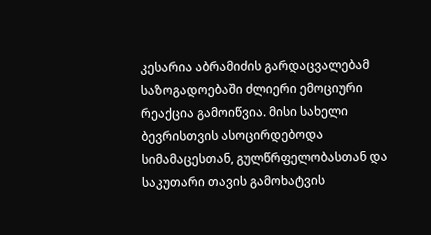კესარია აბრამიძის გარდაცვალებამ საზოგადოებაში ძლიერი ემოციური რეაქცია გამოიწვია. მისი სახელი ბევრისთვის ასოცირდებოდა სიმამაცესთან, გულწრფელობასთან და საკუთარი თავის გამოხატვის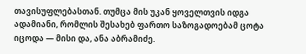თავისუფლებასთან. თუმცა მის უკან ყოველთვის იდგა ადამიანი, რომლის შესახებ ფართო საზოგადოებამ ცოტა იცოდა — მისი და, ანა აბრამიძე.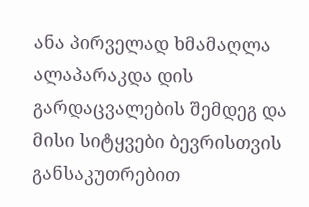ანა პირველად ხმამაღლა ალაპარაკდა დის გარდაცვალების შემდეგ და მისი სიტყვები ბევრისთვის განსაკუთრებით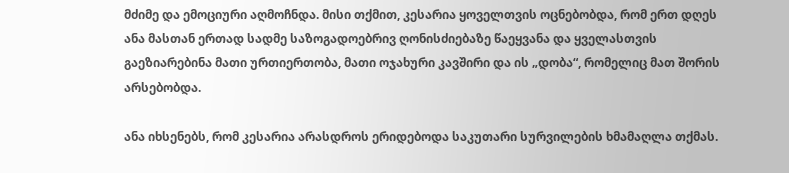მძიმე და ემოციური აღმოჩნდა. მისი თქმით, კესარია ყოველთვის ოცნებობდა, რომ ერთ დღეს ანა მასთან ერთად სადმე საზოგადოებრივ ღონისძიებაზე წაეყვანა და ყველასთვის გაეზიარებინა მათი ურთიერთობა, მათი ოჯახური კავშირი და ის „დობა“, რომელიც მათ შორის არსებობდა.

ანა იხსენებს, რომ კესარია არასდროს ერიდებოდა საკუთარი სურვილების ხმამაღლა თქმას.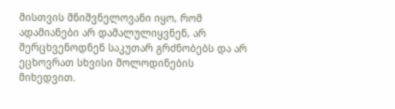მისთვის მნიშვნელოვანი იყო, რომ ადამიანები არ დამალულიყვნენ, არ შერცხვენოდნენ საკუთარ გრძნობებს და არ ეცხოვრათ სხვისი მოლოდინების მიხედვით.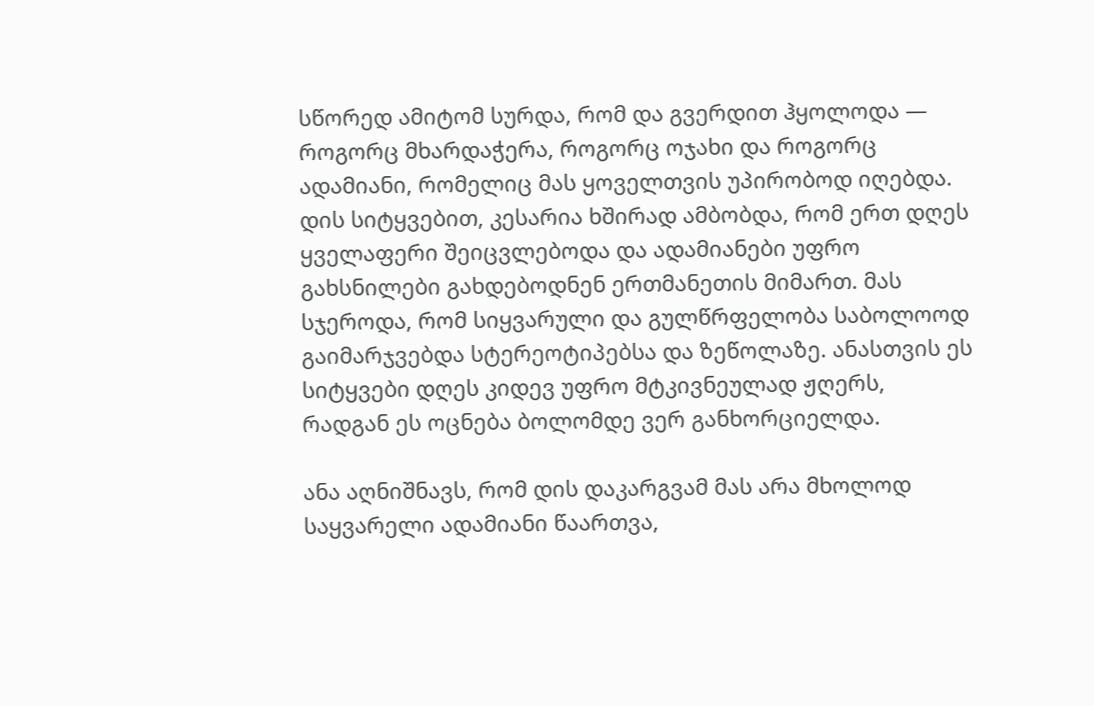სწორედ ამიტომ სურდა, რომ და გვერდით ჰყოლოდა — როგორც მხარდაჭერა, როგორც ოჯახი და როგორც ადამიანი, რომელიც მას ყოველთვის უპირობოდ იღებდა.
დის სიტყვებით, კესარია ხშირად ამბობდა, რომ ერთ დღეს ყველაფერი შეიცვლებოდა და ადამიანები უფრო გახსნილები გახდებოდნენ ერთმანეთის მიმართ. მას სჯეროდა, რომ სიყვარული და გულწრფელობა საბოლოოდ გაიმარჯვებდა სტერეოტიპებსა და ზეწოლაზე. ანასთვის ეს სიტყვები დღეს კიდევ უფრო მტკივნეულად ჟღერს, რადგან ეს ოცნება ბოლომდე ვერ განხორციელდა.

ანა აღნიშნავს, რომ დის დაკარგვამ მას არა მხოლოდ საყვარელი ადამიანი წაართვა,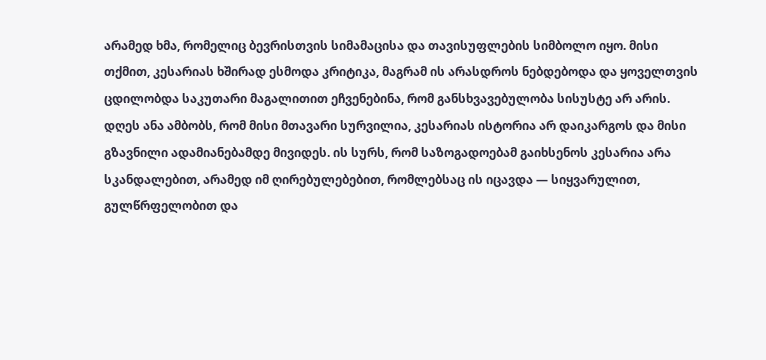არამედ ხმა, რომელიც ბევრისთვის სიმამაცისა და თავისუფლების სიმბოლო იყო. მისი თქმით, კესარიას ხშირად ესმოდა კრიტიკა, მაგრამ ის არასდროს ნებდებოდა და ყოველთვის ცდილობდა საკუთარი მაგალითით ეჩვენებინა, რომ განსხვავებულობა სისუსტე არ არის.
დღეს ანა ამბობს, რომ მისი მთავარი სურვილია, კესარიას ისტორია არ დაიკარგოს და მისი გზავნილი ადამიანებამდე მივიდეს. ის სურს, რომ საზოგადოებამ გაიხსენოს კესარია არა სკანდალებით, არამედ იმ ღირებულებებით, რომლებსაც ის იცავდა — სიყვარულით, გულწრფელობით და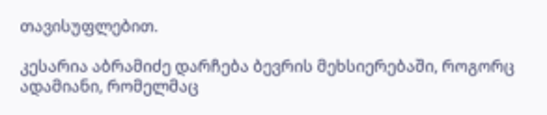თავისუფლებით.

კესარია აბრამიძე დარჩება ბევრის მეხსიერებაში, როგორც ადამიანი, რომელმაც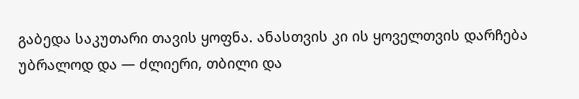გაბედა საკუთარი თავის ყოფნა. ანასთვის კი ის ყოველთვის დარჩება უბრალოდ და — ძლიერი, თბილი და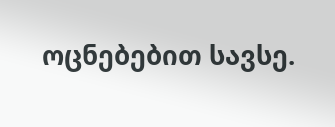ოცნებებით სავსე.